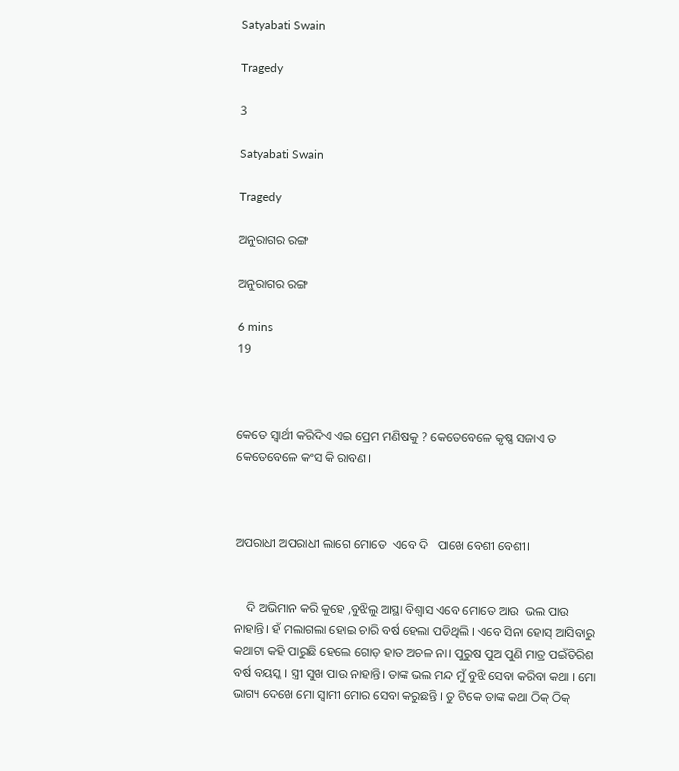Satyabati Swain

Tragedy

3

Satyabati Swain

Tragedy

ଅନୁରାଗର ରଙ୍ଗ

ଅନୁରାଗର ରଙ୍ଗ

6 mins
19



କେତେ ସ୍ୱାର୍ଥୀ କରିଦିଏ ଏଇ ପ୍ରେମ ମଣିଷକୁ ? କେତେବେଳେ କୃଷ୍ଣ ସଜାଏ ତ କେତେବେଳେ କଂସ କି ରାବଣ।



ଅପରାଧୀ ଅପରାଧୀ ଲାଗେ ମୋତେ  ଏବେ ଦି   ପାଖେ ବେଶୀ ବେଶୀ।


    ଦି ଅଭିମାନ କରି କୁହେ ,ବୁଝିଲୁ ଆସ୍ଥା ବିଶ୍ୱାସ ଏବେ ମୋତେ ଆଉ  ଭଲ ପାଉ ନାହାନ୍ତି। ହଁ ମଲାଗଲା ହୋଇ ଚାରି ବର୍ଷ ହେଲା ପଡିଥିଲି । ଏବେ ସିନା ହୋସ୍ ଆସିବାରୁ  କଥାଟା କହି ପାରୁଛି ହେଲେ ଗୋଡ଼ ହାତ ଅଚଳ ନା। ପୁରୁଷ ପୁଅ ପୁଣି ମାତ୍ର ପଇଁତିରିଶ ବର୍ଷ ବୟସ୍କ । ସ୍ତ୍ରୀ ସୁଖ ପାଉ ନାହାନ୍ତି। ତାଙ୍କ ଭଲ ମନ୍ଦ ମୁଁ ବୁଝି ସେବା କରିବା କଥା । ମୋ ଭାଗ୍ୟ ଦେଖେ ମୋ ସ୍ୱାମୀ ମୋର ସେବା କରୁଛନ୍ତି । ତୁ ଟିକେ ତାଙ୍କ କଥା ଠିକ୍ ଠିକ୍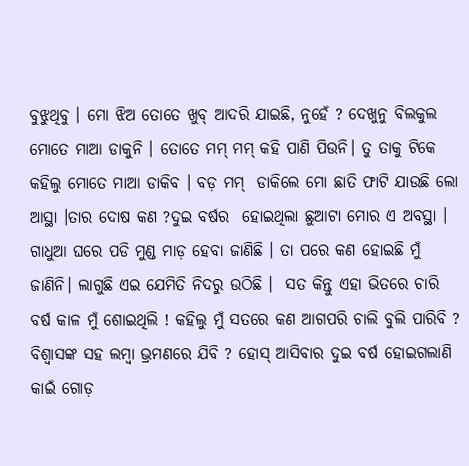ବୁଝୁଥିବୁ । ମୋ ଝିଅ ତୋତେ ଖୁବ୍ ଆଦରି ଯାଇଛି, ନୁହେଁ ? ଦେଖୁନୁ ବିଲକୁଲ ମୋତେ ମାଆ ଡାକୁନି । ତୋତେ ମମ୍ ମମ୍ କହି ପାଣି ପିଉନି। ତୁ ତାକୁ ଟିକେ କହିଲୁ ମୋତେ ମାଆ ଡାକିବ । ବଡ଼ ମମ୍  ଡାକିଲେ ମୋ ଛାତି ଫାଟି ଯାଉଛି ଲୋ ଆସ୍ଥା ।ତାର ଦୋଷ କଣ ?ଦୁଇ ବର୍ଷର  ହୋଇଥିଲା ଛୁଆଟା ମୋର ଏ ଅବସ୍ଥା । ଗାଧୁଆ ଘରେ ପଡି ମୁଣ୍ଡ ମାଡ଼ ହେବା ଜାଣିଛି । ତା ପରେ କଣ ହୋଇଛି ମୁଁ ଜାଣିନି। ଲାଗୁଛି ଏଇ ଯେମିତି ନିଦରୁ ଉଠିଛି ।  ସତ କିନ୍ତୁ ଏହା ଭିତରେ ଚାରି ବର୍ଷ କାଳ ମୁଁ ଶୋଇଥିଲି ! କହିଲୁ ମୁଁ ସତରେ କଣ ଆଗପରି ଚାଲି ବୁଲି ପାରିବି ? ବିଶ୍ବାସଙ୍କ ସହ ଲମ୍ବା ଭ୍ରମଣରେ ଯିବି ? ହୋସ୍ ଆସିବାର ଦୁଇ ବର୍ଷ ହୋଇଗଲାଣି କାଇଁ ଗୋଡ଼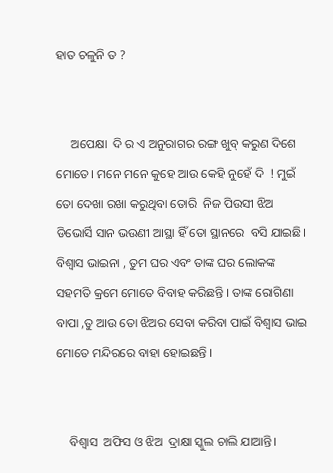ହାତ ଚଳୁନି ତ ?


     ଅପେକ୍ଷା  ଦି ର ଏ ଅନୁରାଗର ରଙ୍ଗ ଖୁବ୍ କରୁଣ ଦିଶେ ମୋତେ। ମନେ ମନେ କୁହେ ଆଉ କେହି ନୁହେଁ ଦି  ! ମୁଇଁ ତୋ ଦେଖା ରଖା କରୁଥିବା ତୋରି  ନିଜ ପିଉସୀ ଝିଅ  ଡିଭୋର୍ସି ସାନ ଭଉଣୀ ଆସ୍ଥା ହିଁ ତୋ ସ୍ଥାନରେ  ବସି ଯାଇଛି। ବିଶ୍ୱାସ ଭାଇନା , ତୁମ ଘର ଏବଂ ତାଙ୍କ ଘର ଲୋକଙ୍କ ସହମତି କ୍ରମେ ମୋତେ ବିବାହ କରିଛନ୍ତି । ତାଙ୍କ ରୋଗିଣା ବାପା ,ତୁ ଆଉ ତୋ ଝିଅର ସେବା କରିବା ପାଇଁ ବିଶ୍ବାସ ଭାଇ ମୋତେ ମନ୍ଦିରରେ ବାହା ହୋଇଛନ୍ତି ।


    ବିଶ୍ୱାସ  ଅଫିସ ଓ ଝିଅ  ଦ୍ରାକ୍ଷା ସ୍କୁଲ ଚାଲି ଯାଆନ୍ତି।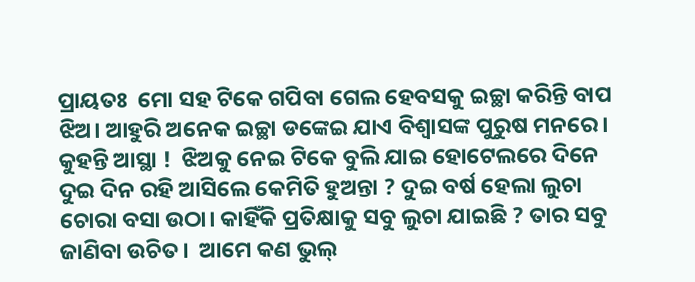ପ୍ରାୟତଃ  ମୋ ସହ ଟିକେ ଗପିବା ଗେଲ ହେବସକୁ ଇଚ୍ଛା କରିନ୍ତି ବାପ ଝିଅ। ଆହୁରି ଅନେକ ଇଚ୍ଛା ଡଙ୍କେଇ ଯାଏ ବିଶ୍ବାସଙ୍କ ପୁରୁଷ ମନରେ। କୁହନ୍ତି ଆସ୍ଥା !  ଝିଅକୁ ନେଇ ଟିକେ ବୁଲି ଯାଇ ହୋଟେଲରେ ଦିନେ ଦୁଇ ଦିନ ରହି ଆସିଲେ କେମିତି ହୁଅନ୍ତା ? ଦୁଇ ବର୍ଷ ହେଲା ଲୁଚା ଚୋରା ବସା ଉଠା। କାହିଁକି ପ୍ରତିକ୍ଷାକୁ ସବୁ ଲୁଚା ଯାଇଛି ? ତାର ସବୁ ଜାଣିବା ଉଚିତ।  ଆମେ କଣ ଭୁଲ୍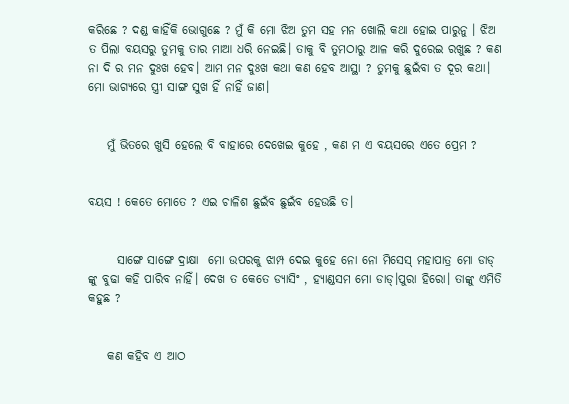କରିଛେ ? ଦଣ୍ଡ କାହିଁକି ଭୋଗୁଛେ ? ମୁଁ କି ମୋ ଝିଅ ତୁମ ସହ ମନ ଖୋଲି କଥା ହୋଇ ପାରୁନୁ । ଝିଅ ତ ପିଲା ବୟସରୁ ତୁମକୁ ତାର ମାଆ ଧରି ନେଇଛି। ତାକୁ ବି ତୁମଠାରୁ ଆଳ କରି ଦୁରେଇ ରଖୁଛ ? କଣ ନା ଦି ର ମନ ଦୁଃଖ ହେବ। ଆମ ମନ ଦୁଃଖ କଥା କଣ ହେବ ଆସ୍ଥା ? ତୁମକୁ ଛୁଇଁବା ତ ଦୂର କଥା। ମୋ ଭାଗ୍ୟରେ ସ୍ତ୍ରୀ ସାଙ୍ଗ ସୁଖ ହିଁ ନାହିଁ ଜାଣ।


    ମୁଁ ଭିତରେ ଖୁସି ହେଲେ ବି ବାହାରେ ଦେଖେଇ କୁହେ , କଣ ମ ଏ ବୟସରେ ଏତେ ପ୍ରେମ ?


ବୟସ ! କେତେ ମୋତେ ? ଏଇ ଚାଳିଶ ଛୁଇଁବ ଛୁଇଁବ ହେଉଛି ତ।


      ସାଙ୍ଗେ ସାଙ୍ଗେ ଦ୍ରାକ୍ଷା  ମୋ ଉପରକୁ ଝାମ୍ପ ଦେଇ କୁହେ ନୋ ନୋ ମିସେସ୍ ମହାପାତ୍ର ମୋ ଡାଡ୍ ଙ୍କୁ ବୁଢା କହି ପାରିବ ନାହିଁ। ଦେଖ ତ କେତେ ଡ୍ୟାସିଂ , ହ୍ୟାଣ୍ଡସମ ମୋ ଡାଡ୍।ପୁରା ହିରୋ। ତାଙ୍କୁ ଏମିତି କହୁଛ ?


    କଣ କହିବ ଏ ଆଠ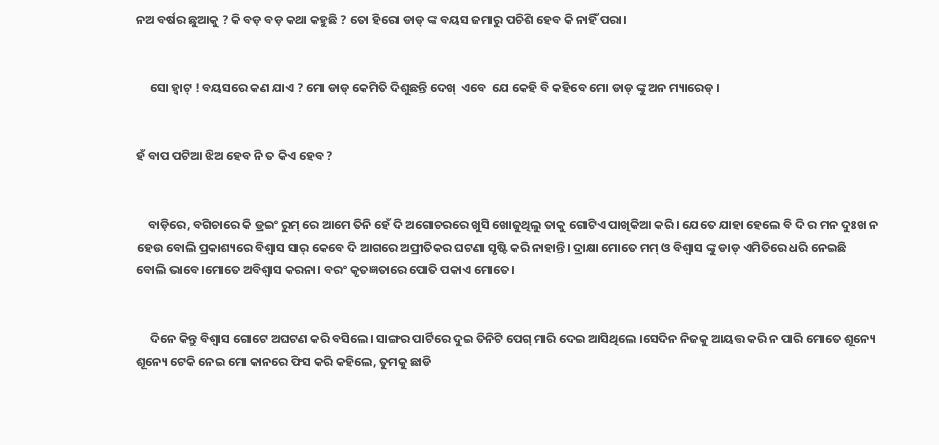ନଅ ବର୍ଷର ଛୁଆକୁ ? କି ବଡ଼ ବଡ଼ କଥା କହୁଛି ? ତୋ ହିରୋ ଡାଡ୍ ଙ୍କ ବୟସ ଜମାରୁ ପଚିଶି ହେବ କି ନାହିଁ ପରା।


     ସୋ ହ୍ଵାଟ୍ ! ବୟସରେ କଣ ଯାଏ ? ମୋ ଡାଡ୍ କେମିତି ଦିଶୁଛନ୍ତି ଦେଖ୍  ଏବେ  ଯେ କେହି ବି କହିବେ ମୋ ଡାଡ୍ ଙ୍କୁ ଅନ ମ୍ୟାରେଡ୍ ।


ହଁ ବାପ ପଟିଆ ଝିଅ ହେବ ନି ତ କିଏ ହେବ ?


    ବାଡ଼ିରେ, ବଗିଚାରେ କି ଡ୍ରଇଂ ରୁମ୍ ରେ ଆମେ ତିନି ହେଁ ଦି ଅଗୋଚରରେ ଖୁସି ଖୋଜୁଥିଲୁ ତାକୁ ଗୋଟିଏ ପାଖିକିଆ କରି । ଯେତେ ଯାହା ହେଲେ ବି ଦି ର ମନ ଦୁଃଖ ନ ହେଉ ବୋଲି ପ୍ରକାଶ୍ୟରେ ବିଶ୍ବାସ ସାର୍ କେବେ ଦି ଆଗରେ ଅପ୍ରୀତିକର ଘଟଣା ସୃଷ୍ଟି କରି ନାହାନ୍ତି। ଦ୍ରାକ୍ଷା ମୋତେ ମମ୍ ଓ ବିଶ୍ବାସ ଙ୍କୁ ଡାଡ୍ ଏମିତିରେ ଧରି ନେଇଛି ବୋଲି ଭାବେ।ମୋତେ ଅବିଶ୍ବାସ କରନା। ବରଂ କୃତଜ୍ଞତାରେ ପୋତି ପକାଏ ମୋତେ।


     ଦିନେ କିନ୍ତୁ ବିଶ୍ବାସ ଗୋଟେ ଅଘଟଣ କରି ବସିଲେ। ସାଙ୍ଗର ପାର୍ଟିରେ ଦୁଇ ତିନିଟି ପେଗ୍ ମାରି ଦେଇ ଆସିଥିଲେ ।ସେଦିନ ନିଜକୁ ଆୟତ୍ତ କରି ନ ପାରି ମୋତେ ଶୂନ୍ୟେ ଶୂନ୍ୟେ ଟେକି ନେଇ ମୋ କାନରେ ଫିସ କରି କହିଲେ, ତୁମକୁ ଛାଡି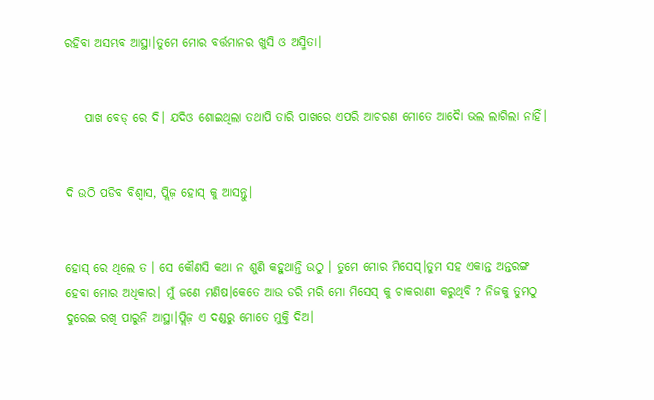ରହିବା ଅସମ୍ଭବ ଆସ୍ଥା।ତୁମେ ମୋର ବର୍ତ୍ତମାନର ଖୁସି ଓ ଅସ୍ମିତା।


    ପାଖ ବେଡ୍ ରେ ଦି। ଯଦିଓ ଶୋଇଥିଲା ତଥାପି ତାରି ପାଖରେ ଏପରି ଆଚରଣ ମୋତେ ଆଦୋୖ ଭଲ ଲାଗିଲା ନାହିଁ।


ଦି ଉଠି ପଡିବ ବିଶ୍ବାସ, ପ୍ଲିଜ଼ ହୋସ୍ କୁ ଆସନ୍ତୁ।


ହୋସ୍ ରେ ଥିଲେ ତ । ସେ କୌଣସି କଥା ନ ଶୁଣି କହୁଥାନ୍ତି ଉଠୁ । ତୁମେ ମୋର ମିସେସ୍।ତୁମ ସହ ଏକାନ୍ତ ଅନ୍ତରଙ୍ଗ ହେବା ମୋର ଅଧିକାର। ମୁଁ ଜଣେ ମଣିଷ।କେତେ ଆଉ ଡରି ମରି ମୋ ମିସେସ୍ କୁ ଚାକରାଣୀ କରୁଥିବି ? ନିଜକୁ ତୁମଠୁ ଦୁରେଇ ରଖି ପାରୁନି ଆସ୍ଥା।ପ୍ଲିଜ଼ ଏ ଦଣ୍ଡରୁ ମୋତେ ମୁକ୍ତି ଦିଅ।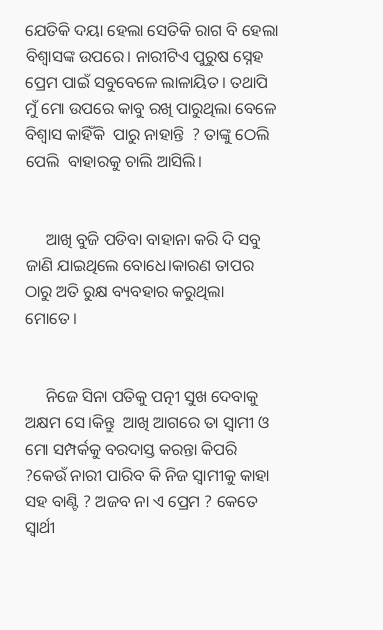ଯେତିକି ଦୟା ହେଲା ସେତିକି ରାଗ ବି ହେଲା ବିଶ୍ବାସଙ୍କ ଉପରେ। ନାରୀଟିଏ ପୁରୁଷ ସ୍ନେହ ପ୍ରେମ ପାଇଁ ସବୁବେଳେ ଲାଳାୟିତ। ତଥାପି ମୁଁ ମୋ ଉପରେ କାବୁ ରଖି ପାରୁଥିଲା ବେଳେ ବିଶ୍ବାସ କାହିଁକି  ପାରୁ ନାହାନ୍ତି  ? ତାଙ୍କୁ ଠେଲି ପେଲି  ବାହାରକୁ ଚାଲି ଆସିଲି।


     ଆଖି ବୁଜି ପଡିବା ବାହାନା କରି ଦି ସବୁ ଜାଣି ଯାଇଥିଲେ ବୋଧେ।କାରଣ ତାପର ଠାରୁ ଅତି ରୁକ୍ଷ ବ୍ୟବହାର କରୁଥିଲା ମୋତେ।


     ନିଜେ ସିନା ପତିକୁ ପତ୍ନୀ ସୁଖ ଦେବାକୁ ଅକ୍ଷମ ସେ।କିନ୍ତୁ  ଆଖି ଆଗରେ ତା ସ୍ବାମୀ ଓ ମୋ ସମ୍ପର୍କକୁ ବରଦାସ୍ତ କରନ୍ତା କିପରି ?କେଉଁ ନାରୀ ପାରିବ କି ନିଜ ସ୍ୱାମୀକୁ କାହା ସହ ବାଣ୍ଟି ? ଅଜବ ନା ଏ ପ୍ରେମ ? କେତେ ସ୍ୱାର୍ଥୀ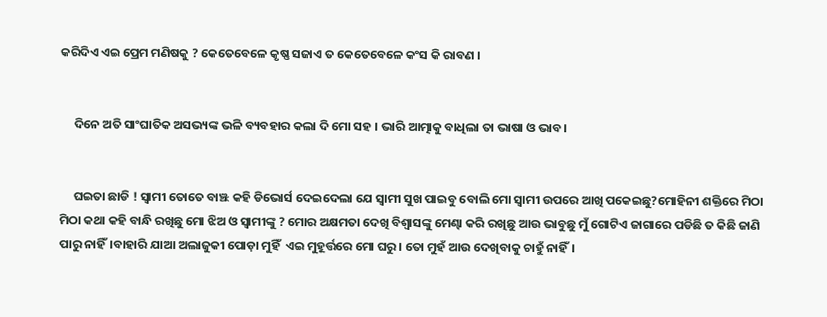କରିଦିଏ ଏଇ ପ୍ରେମ ମଣିଷକୁ ? କେତେବେଳେ କୃଷ୍ଣ ସଜାଏ ତ କେତେବେଳେ କଂସ କି ରାବଣ ।


     ଦିନେ ଅତି ସାଂଘାତିକ ଅସଭ୍ୟଙ୍କ ଭଳି ବ୍ୟବହାର କଲା ଦି ମୋ ସହ । ଭାରି ଆତ୍ମାକୁ ବାଧିଲା ତା ଭାଷା ଓ ଭାବ।


     ଘଇତା ଛାଡି ! ସ୍ୱାମୀ ତୋତେ ବାଞ୍ଝ କହି ଡିଭୋର୍ସ ଦେଇଦେଲା ଯେ ସ୍ୱାମୀ ସୁଖ ପାଇବୁ ବୋଲି ମୋ ସ୍ୱାମୀ ଉପରେ ଆଖି ପକେଇଛୁ?ମୋହିନୀ ଶକ୍ତିରେ ମିଠା ମିଠା କଥା କହି ବାନ୍ଧି ରଖିଛୁ ମୋ ଝିଅ ଓ ସ୍ୱାମୀଙ୍କୁ ? ମୋର ଅକ୍ଷମତା ଦେଖି ବିଶ୍ବାସଙ୍କୁ ମେଣ୍ଢା କରି ରଖିଛୁ ଆଉ ଭାବୁଛୁ ମୁଁ ଗୋଟିଏ ଜାଗାରେ ପଡିଛି ତ କିଛି ଜାଣି ପାରୁ ନାହିଁ।ବାହାରି ଯାଆ ଅଲାଜୁକୀ ପୋଡ଼ା ମୁହିଁ  ଏଇ ମୁହୂର୍ତ୍ତରେ ମୋ ଘରୁ। ତୋ ମୁହଁ ଆଉ ଦେଖିବାକୁ ଚାହୁଁ ନାହିଁ।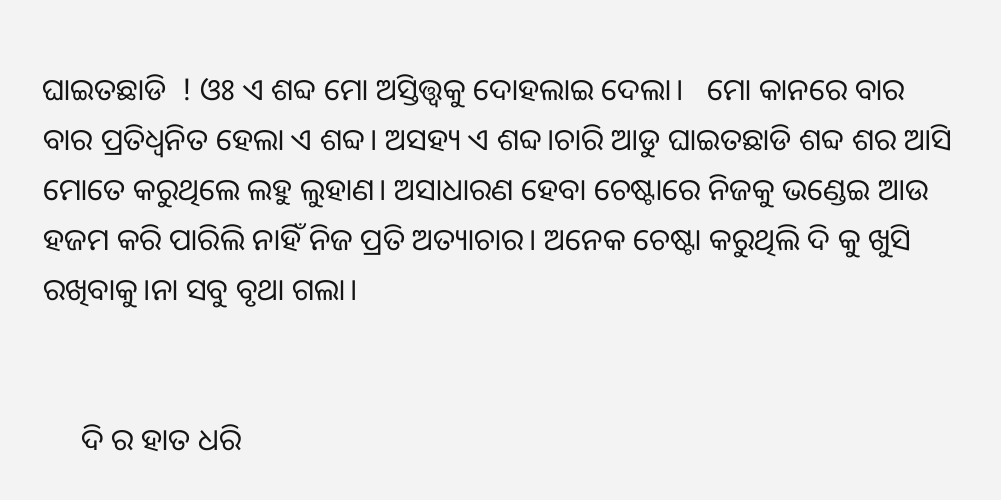ଘାଇତଛାଡି  ! ଓଃ ଏ ଶବ୍ଦ ମୋ ଅସ୍ତିତ୍ତ୍ୱକୁ ଦୋହଲାଇ ଦେଲା।   ମୋ କାନରେ ବାର ବାର ପ୍ରତିଧ୍ବନିତ ହେଲା ଏ ଶବ୍ଦ। ଅସହ୍ୟ ଏ ଶବ୍ଦ।ଚାରି ଆଡୁ ଘାଇତଛାଡି ଶବ୍ଦ ଶର ଆସି ମୋତେ କରୁଥିଲେ ଲହୁ ଲୁହାଣ। ଅସାଧାରଣ ହେବା ଚେଷ୍ଟାରେ ନିଜକୁ ଭଣ୍ଡେଇ ଆଉ ହଜମ କରି ପାରିଲି ନାହିଁ ନିଜ ପ୍ରତି ଅତ୍ୟାଚାର। ଅନେକ ଚେଷ୍ଟା କରୁଥିଲି ଦି କୁ ଖୁସି ରଖିବାକୁ।ନା ସବୁ ବୃଥା ଗଲା।


     ଦି ର ହାତ ଧରି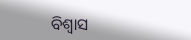ବିଶ୍ବାସ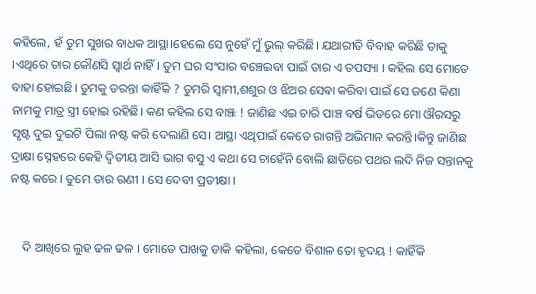କହିଲେ, ହଁ ତୁମ ସୁଖର ବାଧକ ଆସ୍ଥା।ହେଲେ ସେ ନୁହେଁ ମୁଁ ଭୁଲ୍ କରିଛି। ଯଥାରୀତି ବିବାହ କରିଛି ତାକୁ ।ଏଥିରେ ତାର କୌଣସି ସ୍ୱାର୍ଥ ନାହିଁ। ତୁମ ଘର ସଂସାର ବଞ୍ଚେଇବା ପାଇଁ ତାର ଏ ତପସ୍ୟା । କହିଲ ସେ ମୋତେ ବାହା ହୋଇଛି। ତୁମକୁ ଡରନ୍ତା କାହିଁକି ? ତୁମରି ସ୍ୱାମୀ,ଶଶୁର ଓ ଝିଅର ସେଵା କରିବା ପାଇଁ ସେ ଜଣେ କିଣା ନାମକୁ ମାତ୍ର ସ୍ତ୍ରୀ ହୋଇ ରହିଛି। କଣ କହିଲ ସେ ବାଞ୍ଝ ! ଜାଣିଛ ଏଇ ଚାରି ପାଞ୍ଚ ବର୍ଷ ଭିତରେ ମୋ ଔରସରୁ ସୃଷ୍ଟ ଦୁଇ ଦୁଇଟି ପିଲା ନଷ୍ଟ କରି ଦେଲାଣି ସେ। ଆସ୍ଥା ଏଥିପାଇଁ କେତେ ରାଗନ୍ତି ଅଭିମାନ କରନ୍ତି।କିନ୍ତୁ ଜାଣିଛ ଦ୍ରାକ୍ଷା ସ୍ନେହରେ କେହି ଦ୍ଵିତୀୟ ଆସି ଭାଗ ବସୁ ଏ କଥା ସେ ଚାହେଁନି ବୋଲି ଛାତିରେ ପଥର ଲଦି ନିଜ ସନ୍ତାନକୁ ନଷ୍ଟ କରେ । ତୁମେ ତାର ଋଣୀ । ସେ ଦେବୀ ପ୍ରତୀକ୍ଷା ।


    ଦି ଆଖିରେ ଲୁହ ଢଳ ଢଳ । ମୋତେ ପାଖକୁ ଡାକି କହିଲା, କେତେ ବିଶାଳ ତୋ ହୃଦୟ ! କାହିଁକି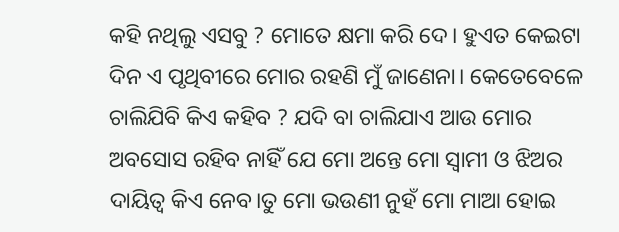କହି ନଥିଲୁ ଏସବୁ ? ମୋତେ କ୍ଷମା କରି ଦେ। ହୁଏତ କେଇଟା ଦିନ ଏ ପୃଥିବୀରେ ମୋର ରହଣି ମୁଁ ଜାଣେନା। କେତେବେଳେ ଚାଲିଯିବି କିଏ କହିବ ? ଯଦି ବା ଚାଲିଯାଏ ଆଉ ମୋର ଅବସୋସ ରହିବ ନାହିଁ ଯେ ମୋ ଅନ୍ତେ ମୋ ସ୍ୱାମୀ ଓ ଝିଅର ଦାୟିତ୍ୱ କିଏ ନେବ।ତୁ ମୋ ଭଉଣୀ ନୁହଁ ମୋ ମାଆ ହୋଇ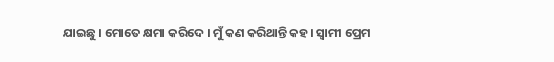ଯାଇଛୁ । ମୋତେ କ୍ଷମା କରିଦେ । ମୁଁ କଣ କରିଥାନ୍ତି କହ। ସ୍ୱାମୀ ପ୍ରେମ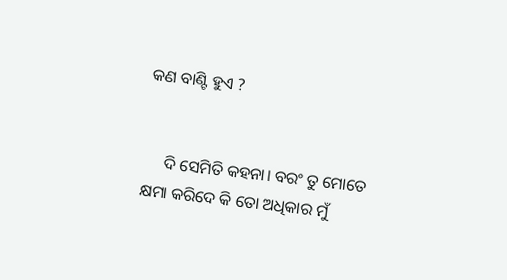କଣ ବାଣ୍ଟି ହୁଏ ?


     ଦି ସେମିତି କହନା। ବରଂ ତୁ ମୋତେ କ୍ଷମା କରିଦେ କି ତୋ ଅଧିକାର ମୁଁ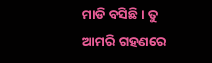ମାଡି ବସିଛି। ତୁ ଆମରି ଗହଣରେ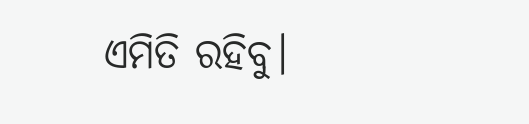ଏମିତି ରହିବୁ।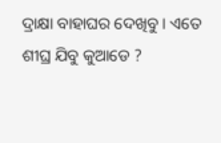ଦ୍ରାକ୍ଷା ବାହାଘର ଦେଖିବୁ । ଏତେ ଶୀଘ୍ର ଯିବୁ କୁଆଡେ ?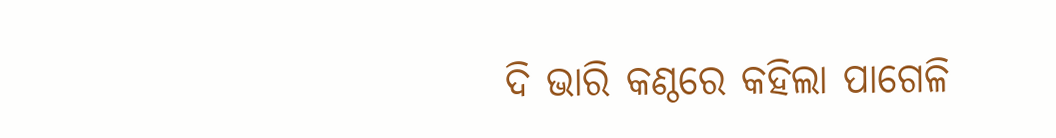ଦି ଭାରି କଣ୍ଠରେ କହିଲା ପାଗେଳି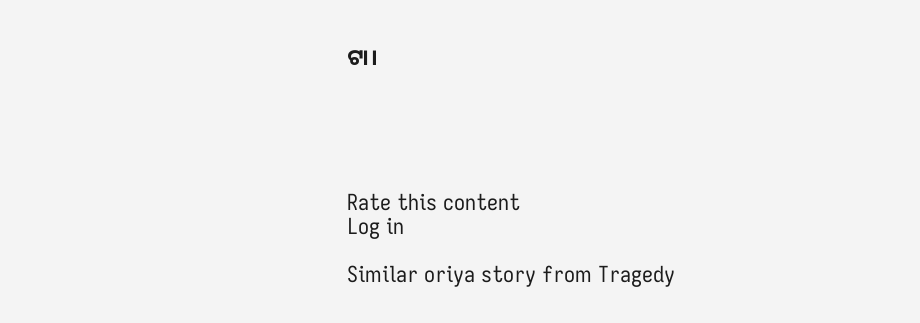ଟା।





Rate this content
Log in

Similar oriya story from Tragedy